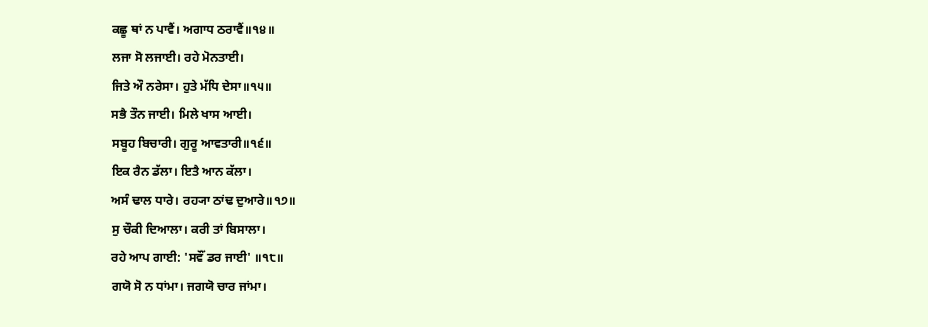ਕਛੂ ਥਾਂ ਨ ਪਾਵੈਂ। ਅਗਾਧ ਠਰਾਵੈਂ॥੧੪॥
ਲਜਾ ਸੋ ਲਜਾਈ। ਰਹੇ ਮੋਨਤਾਈ।
ਜਿਤੇ ਔ ਨਰੇਸਾ। ਹੁਤੇ ਮੱਧਿ ਦੇਸਾ॥੧੫॥
ਸਭੈ ਤੌਨ ਜਾਈ। ਮਿਲੇ ਖਾਸ ਆਈ।
ਸਬੂਹ ਬਿਚਾਰੀ। ਗੁਰੂ ਆਵਤਾਰੀ॥੧੬॥
ਇਕ ਰੈਨ ਡੱਲਾ। ਇਤੈ ਆਨ ਕੱਲਾ।
ਅਸੰ ਢਾਲ ਧਾਰੇ। ਰਹ੍ਯਾ ਠਾਂਢ ਦੁਆਰੇ॥੧੭॥
ਸੁ ਚੌਕੀ ਦਿਆਲਾ। ਕਰੀ ਤਾਂ ਬਿਸਾਲਾ।
ਰਹੇ ਆਪ ਗਾਈ: 'ਸਵੌਂ ਡਰ ਜਾਈ' ॥੧੮॥
ਗਯੋ ਸੋ ਨ ਧਾਂਮਾ। ਜਗਯੋ ਚਾਰ ਜਾਂਮਾ।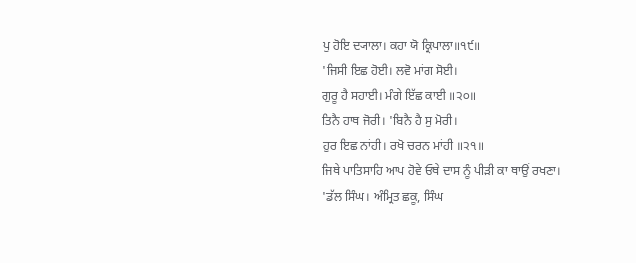ਪੁ ਹੋਇ ਦ੍ਯਾਲਾ। ਕਹਾ ਯੋ ਕ੍ਰਿਪਾਲਾ॥੧੯॥
'ਜਿਸੀ ਇਛ ਹੋਈ। ਲਵੋ ਮਾਂਗ ਸੋਈ।
ਗੁਰੂ ਹੈ ਸਹਾਈ। ਮੰਗੇ ਇੱਛ ਕਾਈ ॥੨੦॥
ਤਿਨੈ ਹਾਥ ਜੋਰੀ। 'ਬਿਨੈ ਹੈ ਸੁ ਮੋਰੀ।
ਹੁਰ ਇਛ ਨਾਂਹੀ। ਰਖੋ ਚਰਨ ਮਾਂਹੀ ॥੨੧॥
ਜਿਥੇ ਪਾਤਿਸਾਹਿ ਆਪ ਹੋਵੇ ਓਥੇ ਦਾਸ ਨੂੰ ਪੀੜੀ ਕਾ ਥਾਉਂ ਰਖਣਾ।
'ਡੱਲ ਸਿੰਘ। ਅੰਮ੍ਰਿਤ ਛਕੂ, ਸਿੰਘ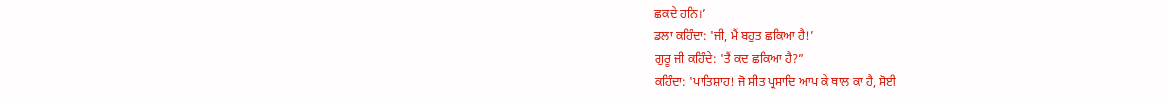ਛਕਦੇ ਹਨਿ।’
ਡਲਾ ਕਹਿੰਦਾ: 'ਜੀ, ਮੈਂ ਬਹੁਤ ਛਕਿਆ ਹੈ!’
ਗੁਰੂ ਜੀ ਕਹਿੰਦੇ: 'ਤੈਂ ਕਦ ਛਕਿਆ ਹੈ?”
ਕਹਿੰਦਾ: 'ਪਾਤਿਸ਼ਾਹ! ਜੋ ਸੀਤ ਪ੍ਰਸਾਦਿ ਆਪ ਕੇ ਥਾਲ ਕਾ ਹੈ, ਸੋਈ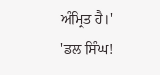ਅੰਮ੍ਰਿਤ ਹੈ।'
'ਡਲ ਸਿੰਘ!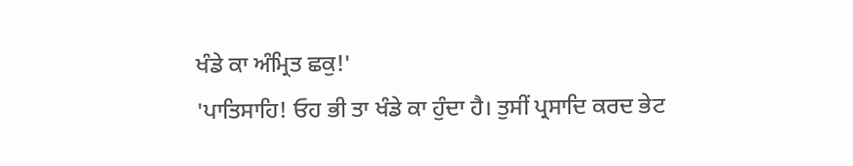ਖੰਡੇ ਕਾ ਅੰਮ੍ਰਿਤ ਛਕੁ!'
'ਪਾਤਿਸਾਹਿ! ਓਹ ਭੀ ਤਾ ਖੰਡੇ ਕਾ ਹੁੰਦਾ ਹੈ। ਤੁਸੀਂ ਪ੍ਰਸਾਦਿ ਕਰਦ ਭੇਟ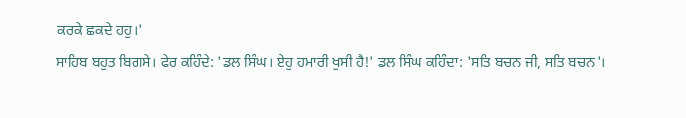ਕਰਕੇ ਛਕਦੇ ਹਹੁ।'
ਸਾਹਿਬ ਬਹੁਤ ਬਿਗਸੇ। ਫੇਰ ਕਹਿੰਦੇ: 'ਡਲ ਸਿੰਘ। ਏਹੁ ਹਮਾਰੀ ਖੁਸੀ ਹੈ!' ਡਲ ਸਿੰਘ ਕਹਿੰਦਾ: 'ਸਤਿ ਬਚਨ ਜੀ, ਸਤਿ ਬਚਨ'।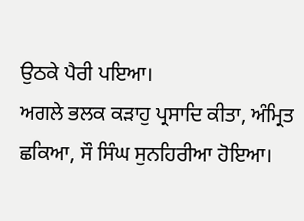ਉਠਕੇ ਪੈਰੀ ਪਇਆ।
ਅਗਲੇ ਭਲਕ ਕੜਾਹੁ ਪ੍ਰਸਾਦਿ ਕੀਤਾ, ਅੰਮ੍ਰਿਤ ਛਕਿਆ, ਸੌ ਸਿੰਘ ਸੁਨਹਿਰੀਆ ਹੋਇਆ।